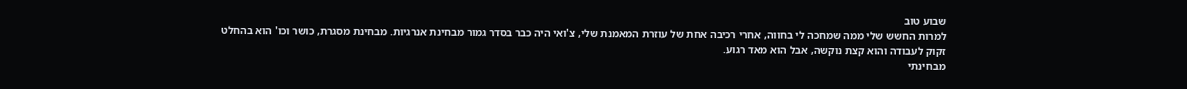שבוע טוב
למרות החשש שלי ממה שמחכה לי בחווה, אחרי רכיבה אחת של עוזרת המאמנת שלי, צ'ואי היה כבר בסדר גמור מבחינת אנרגיות. מבחינת מסגרת, כושר וכו' הוא בהחלט זקוק לעבודה והוא קצת נוקשה, אבל הוא מאד רגוע.
מבחינתי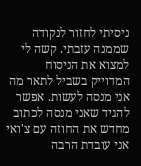ניסיתי לחזור לנקודה שממנה עזבתי. קשה לי למצוא את הניסוח המדוייק בשביל לתאר מה אני מנסה לעשות. אפשר להגיד שאני מנסה לכתוב מחדש את החוזה עם צ'ואי
אני עובדת הרבה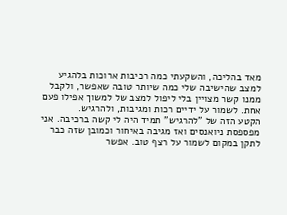מאד בהליכה, והשקעתי כמה רכיבות ארוכות בלהגיע למצב שהישיבה שלי כמה שיותר טובה שאפשר, ולקבל ממנו קשר מצויין בלי ליפול למצב של למשוך אפילו פעם אחת. לשמור על ידיים רכות ומגיבות, ולהרגיש.
הקטע הזה של "להרגיש" תמיד היה לי קשה ברכיבה. אני מפספסת ניואנסים ואז מגיבה באיחור וכמובן שזה כבר לתקן במקום לשמור על רצף טוב. אפשר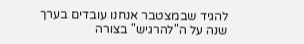להגיד שבמצטבר אנחנו עובדים בערך שנה על ה"להרגיש" בצורה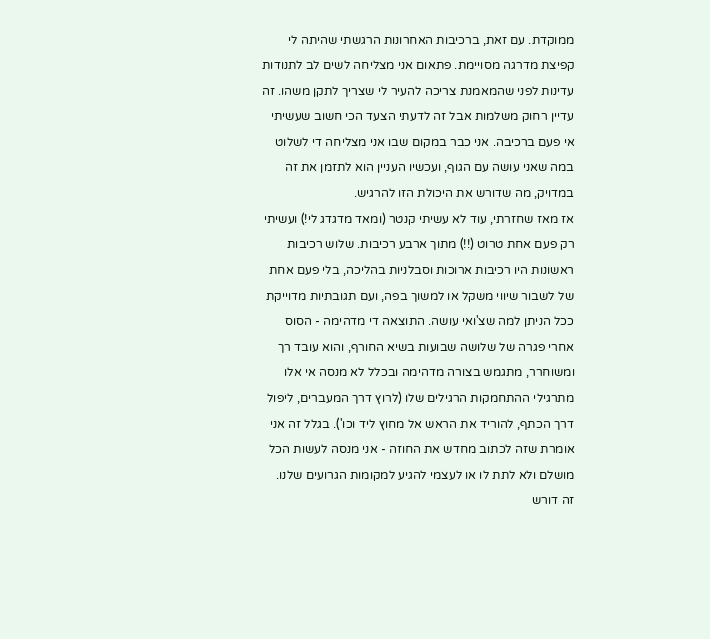ממוקדת. עם זאת, ברכיבות האחרונות הרגשתי שהיתה לי קפיצת מדרגה מסויימת. פתאום אני מצליחה לשים לב לתנודות עדינות לפני שהמאמנת צריכה להעיר לי שצריך לתקן משהו. זה עדיין רחוק משלמות אבל זה לדעתי הצעד הכי חשוב שעשיתי אי פעם ברכיבה. אני כבר במקום שבו אני מצליחה די לשלוט במה שאני עושה עם הגוף, ועכשיו העניין הוא לתזמן את זה במדויק, מה שדורש את היכולת הזו להרגיש.
אז מאז שחזרתי, עוד לא עשיתי קנטר (ומאד מדגדג לי!) ועשיתי רק פעם אחת טרוט (!!) מתוך ארבע רכיבות. שלוש רכיבות ראשונות היו רכיבות ארוכות וסבלניות בהליכה, בלי פעם אחת של לשבור שיווי משקל או למשוך בפה, ועם תגובתיות מדוייקת ככל הניתן למה שצ'ואי עושה. התוצאה די מדהימה - הסוס אחרי פגרה של שלושה שבועות בשיא החורף, והוא עובד רך ומשוחרר, מתגמש בצורה מדהימה ובכלל לא מנסה אי אלו מתרגילי ההתחמקות הרגילים שלו (לרוץ דרך המעברים, ליפול דרך הכתף, להוריד את הראש אל מחוץ ליד וכו'). בגלל זה אני אומרת שזה לכתוב מחדש את החוזה - אני מנסה לעשות הכל מושלם ולא לתת לו או לעצמי להגיע למקומות הגרועים שלנו.
זה דורש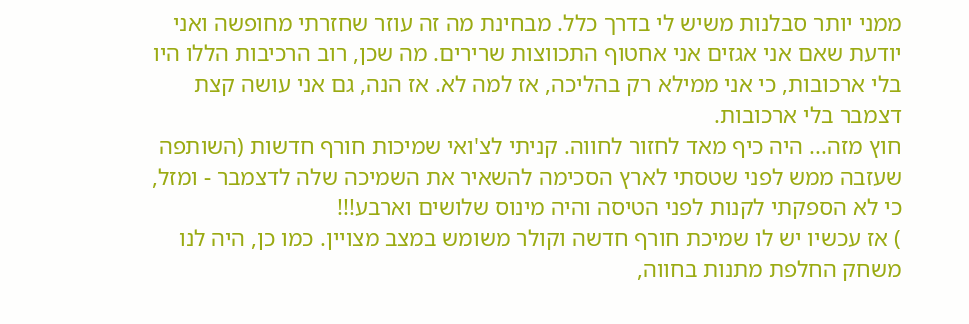ממני יותר סבלנות משיש לי בדרך כלל. מבחינת מה זה עוזר שחזרתי מחופשה ואני יודעת שאם אני אגזים אני אחטוף התכווצות שרירים. מה שכן, רוב הרכיבות הללו היו בלי ארכובות, כי אני ממילא רק בהליכה, אז למה לא. אז הנה, גם אני עושה קצת דצמבר בלי ארכובות.
חוץ מזה... היה כיף מאד לחזור לחווה. קניתי לצ'ואי שמיכות חורף חדשות (השותפה שעזבה ממש לפני שטסתי לארץ הסכימה להשאיר את השמיכה שלה לדצמבר - ומזל, כי לא הספקתי לקנות לפני הטיסה והיה מינוס שלושים וארבע!!!
) אז עכשיו יש לו שמיכת חורף חדשה וקולר משומש במצב מצויין. כמו כן, היה לנו משחק החלפת מתנות בחווה,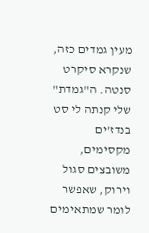מעין גמדים כזה, שנקרא סיקרט סנטה. ה"גמדת" שלי קנתה לי סט בנדז'ים מקסימים, משובצים סגול וירוק, שאפשר לומר שמתאימים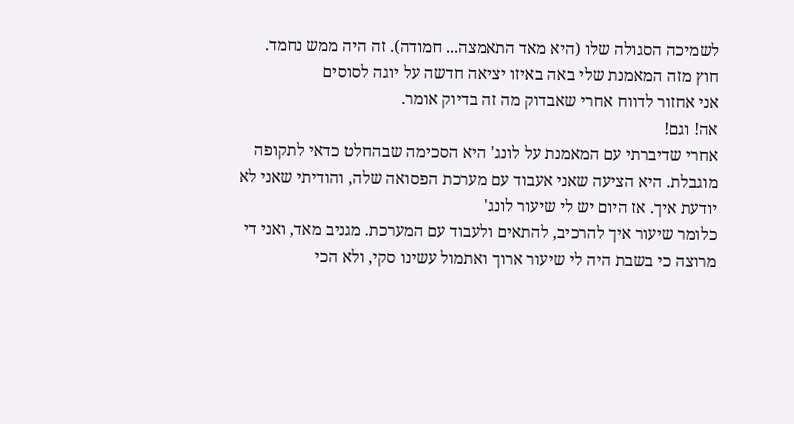לשמיכה הסגולה שלו (היא מאד התאמצה... חמודה). זה היה ממש נחמד.
חוץ מזה המאמנת שלי באה באיזו יציאה חדשה על יוגה לסוסים
אני אחזור לדווח אחרי שאבדוק מה זה בדיוק אומר.
אה! וגם!
אחרי שדיברתי עם המאמנת על לונג' היא הסכימה שבהחלט כדאי לתקופה מוגבלת. היא הציעה שאני אעבוד עם מערכת הפסואה שלה, והודיתי שאני לא יודעת איך. אז היום יש לי שיעור לונג'
כלומר שיעור איך להרכיב, להתאים ולעבוד עם המערכת. מגניב מאד, ואני די מרוצה כי בשבת היה לי שיעור ארוך ואתמול עשינו סקי, ולא הכי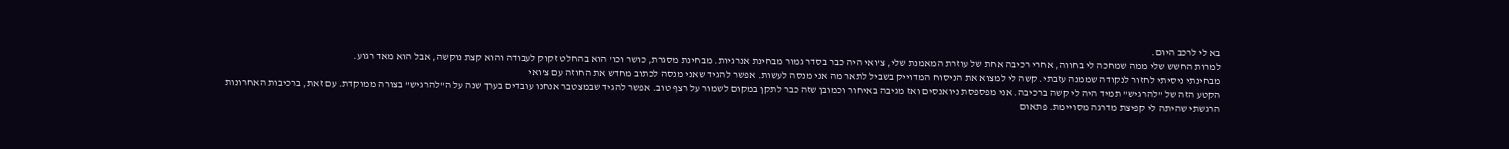בא לי לרכב היום.
למרות החשש שלי ממה שמחכה לי בחווה, אחרי רכיבה אחת של עוזרת המאמנת שלי, צ'ואי היה כבר בסדר גמור מבחינת אנרגיות. מבחינת מסגרת, כושר וכו' הוא בהחלט זקוק לעבודה והוא קצת נוקשה, אבל הוא מאד רגוע.
מבחינתי ניסיתי לחזור לנקודה שממנה עזבתי. קשה לי למצוא את הניסוח המדוייק בשביל לתאר מה אני מנסה לעשות. אפשר להגיד שאני מנסה לכתוב מחדש את החוזה עם צ'ואי
הקטע הזה של "להרגיש" תמיד היה לי קשה ברכיבה. אני מפספסת ניואנסים ואז מגיבה באיחור וכמובן שזה כבר לתקן במקום לשמור על רצף טוב. אפשר להגיד שבמצטבר אנחנו עובדים בערך שנה על ה"להרגיש" בצורה ממוקדת. עם זאת, ברכיבות האחרונות הרגשתי שהיתה לי קפיצת מדרגה מסויימת. פתאום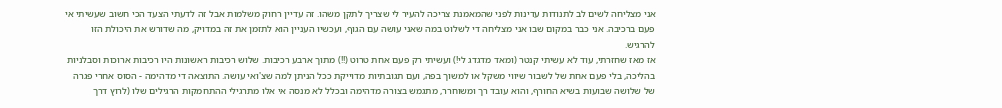אני מצליחה לשים לב לתנודות עדינות לפני שהמאמנת צריכה להעיר לי שצריך לתקן משהו. זה עדיין רחוק משלמות אבל זה לדעתי הצעד הכי חשוב שעשיתי אי פעם ברכיבה. אני כבר במקום שבו אני מצליחה די לשלוט במה שאני עושה עם הגוף, ועכשיו העניין הוא לתזמן את זה במדויק, מה שדורש את היכולת הזו להרגיש.
אז מאז שחזרתי, עוד לא עשיתי קנטר (ומאד מדגדג לי!) ועשיתי רק פעם אחת טרוט (!!) מתוך ארבע רכיבות. שלוש רכיבות ראשונות היו רכיבות ארוכות וסבלניות בהליכה, בלי פעם אחת של לשבור שיווי משקל או למשוך בפה, ועם תגובתיות מדוייקת ככל הניתן למה שצ'ואי עושה. התוצאה די מדהימה - הסוס אחרי פגרה של שלושה שבועות בשיא החורף, והוא עובד רך ומשוחרר, מתגמש בצורה מדהימה ובכלל לא מנסה אי אלו מתרגילי ההתחמקות הרגילים שלו (לרוץ דרך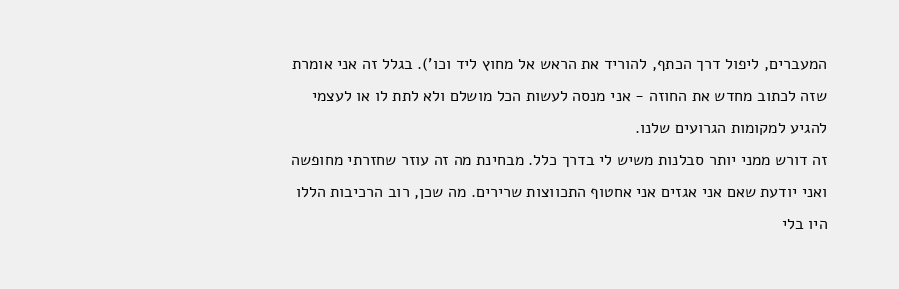המעברים, ליפול דרך הכתף, להוריד את הראש אל מחוץ ליד וכו'). בגלל זה אני אומרת שזה לכתוב מחדש את החוזה - אני מנסה לעשות הכל מושלם ולא לתת לו או לעצמי להגיע למקומות הגרועים שלנו.
זה דורש ממני יותר סבלנות משיש לי בדרך כלל. מבחינת מה זה עוזר שחזרתי מחופשה ואני יודעת שאם אני אגזים אני אחטוף התכווצות שרירים. מה שכן, רוב הרכיבות הללו היו בלי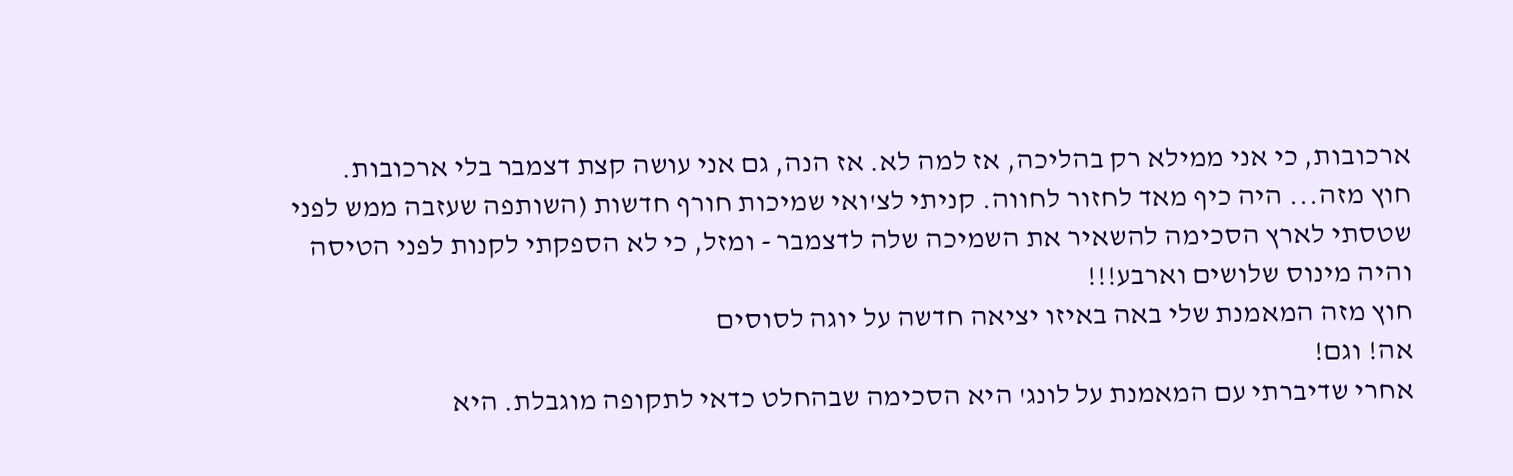ארכובות, כי אני ממילא רק בהליכה, אז למה לא. אז הנה, גם אני עושה קצת דצמבר בלי ארכובות.
חוץ מזה... היה כיף מאד לחזור לחווה. קניתי לצ'ואי שמיכות חורף חדשות (השותפה שעזבה ממש לפני שטסתי לארץ הסכימה להשאיר את השמיכה שלה לדצמבר - ומזל, כי לא הספקתי לקנות לפני הטיסה והיה מינוס שלושים וארבע!!!
חוץ מזה המאמנת שלי באה באיזו יציאה חדשה על יוגה לסוסים
אה! וגם!
אחרי שדיברתי עם המאמנת על לונג' היא הסכימה שבהחלט כדאי לתקופה מוגבלת. היא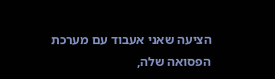הציעה שאני אעבוד עם מערכת הפסואה שלה,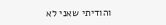והודיתי שאני לא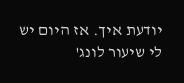יודעת איך. אז היום יש לי שיעור לונג'